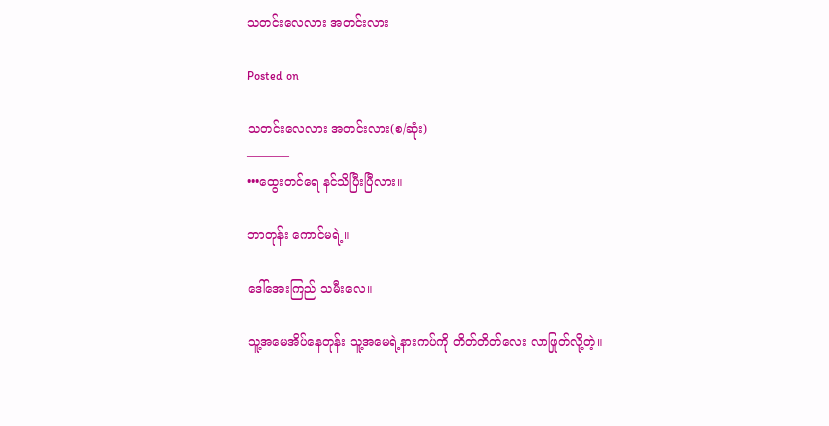သတင်းလေလား အတင်းလား

Posted on

သတင်းလေလား အတင်းလား(စ/ဆုံး)
———–
•••ထွေးတင်ရေ နင်သိပြီးပြီလား။

ဘာတုန်း ကောင်မရဲ့။

ဒေါ်အေးကြည် သမီးလေ။

သူ့အမေအိပ်နေတုန်း သူ့အမေရဲ့နားကပ်ကို တိတ်တိတ်လေး လာဖြုတ်လို့တဲ့။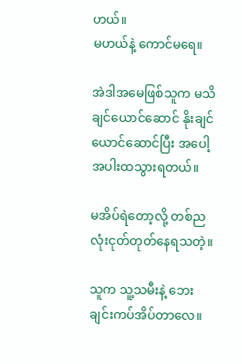ဟယ်။
မဟယ်နဲ့ ကောင်မရေ။

အဲဒါအမေဖြစ်သူက မသိချင်ယောင်ဆောင် နိုးချင်ယောင်ဆောင်ပြီး အပေါ့အပါးထသွားရတယ်။

မအိပ်ရဲတော့လို့ တစ်ညလုံးငုတ်တုတ်နေရသတဲ့။

သူက သူ့သမီးနဲ့ ဘေးချင်းကပ်အိပ်တာလေ။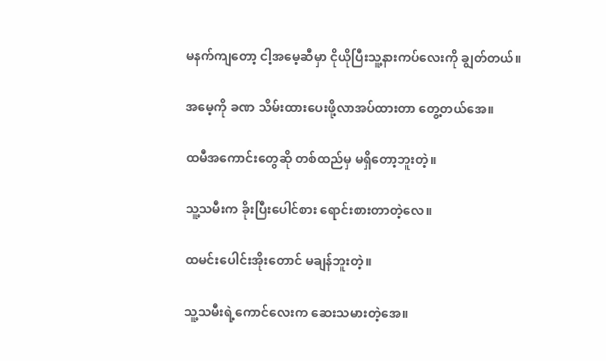မနက်ကျတော့ ငါ့အမေ့ဆီမှာ ငိုယိုပြီးသူ့နားကပ်လေးကို ချွတ်တယ်။

အမေ့ကို ခဏ သိမ်းထားပေးဖို့လာအပ်ထားတာ တွေ့တယ်အေ။

ထမီအကောင်းတွေဆို တစ်ထည်မှ မရှိတော့ဘူးတဲ့။

သူ့သမီးက ခိုးပြီးပေါင်စား ရောင်းစားတာတဲ့လေ။

ထမင်းပေါင်းအိုးတောင် မချန်ဘူးတဲ့။

သူ့သမီးရဲ့ကောင်လေးက ဆေးသမားတဲ့အေ။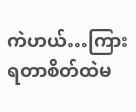ကဲဟယ်…ကြားရတာစိတ်ထဲမ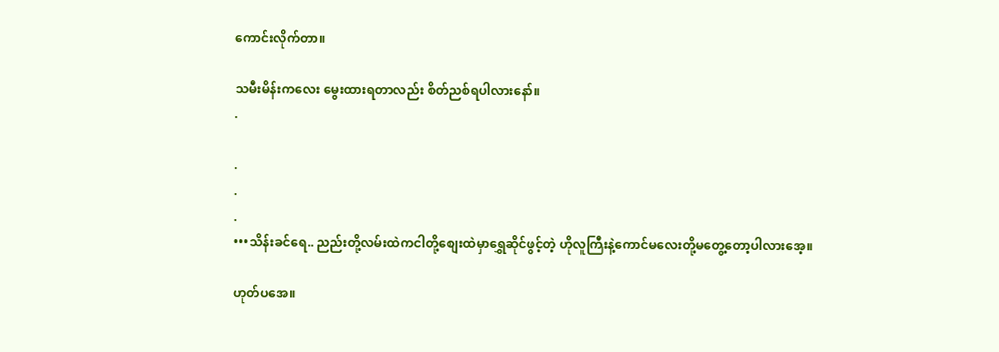ကောင်းလိုက်တာ။

သမီးမိန်းကလေး မွေးထားရတာလည်း စိတ်ညစ်ရပါလားနော်။
.

.
.
.
•••သိန်းခင်ရေ.. ညည်းတို့လမ်းထဲကငါတို့စျေးထဲမှာရွှေဆိုင်ဖွင့်တဲ့ ဟိုလူကြီးနဲ့ကောင်မလေးတို့မတွေ့တော့ပါလားအေ့။

ဟုတ်ပအေ။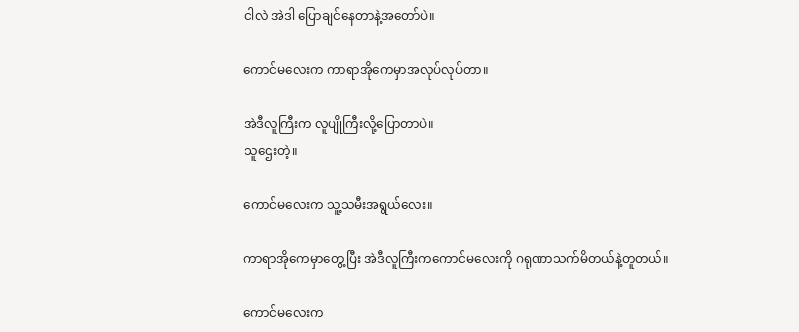ငါလဲ အဲဒါ ပြောချင်နေတာနဲ့အတော်ပဲ။

ကောင်မလေးက ကာရာအိုကေမှာအလုပ်လုပ်တာ။

အဲဒီလူကြီးက လူပျိုကြီးလို့ပြောတာပဲ။
သူဌေးတဲ့။

ကောင်မလေးက သူ့သမီးအရွယ်လေး။

ကာရာအိုကေမှာတွေ့ပြီး အဲဒီလူကြီးကကောင်မလေးကို ဂရုဏာသက်မိတယ်နဲ့တူတယ်။

ကောင်မလေးက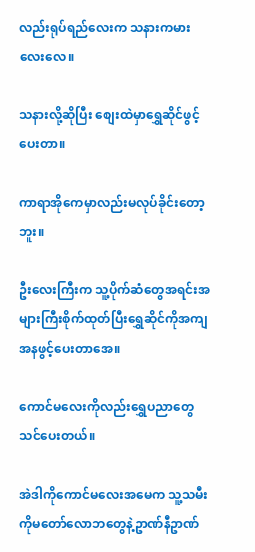လည်းရုပ်ရည်လေးက သနားကမားလေးလေ။

သနားလို့ဆိုပြီး စျေးထဲမှာရွှေဆိုင်ဖွင့်ပေးတာ။

ကာရာအိုကေမှာလည်းမလုပ်ခိုင်းတော့ဘူး။

ဦးလေးကြီးက သူ့ပိုက်ဆံတွေအရင်းအများကြီးစိုက်ထုတ်ပြီးရွှေဆိုင်ကိုအကျအနဖွင့်ပေးတာအေ။

ကောင်မလေးကိုလည်းရွှေပညာတွေသင်ပေးတယ်။

အဲဒါကိုကောင်မလေးအမေက သူ့သမီးကိုမတော်လောဘတွေနဲ့ဥာဏ်နီဥာဏ်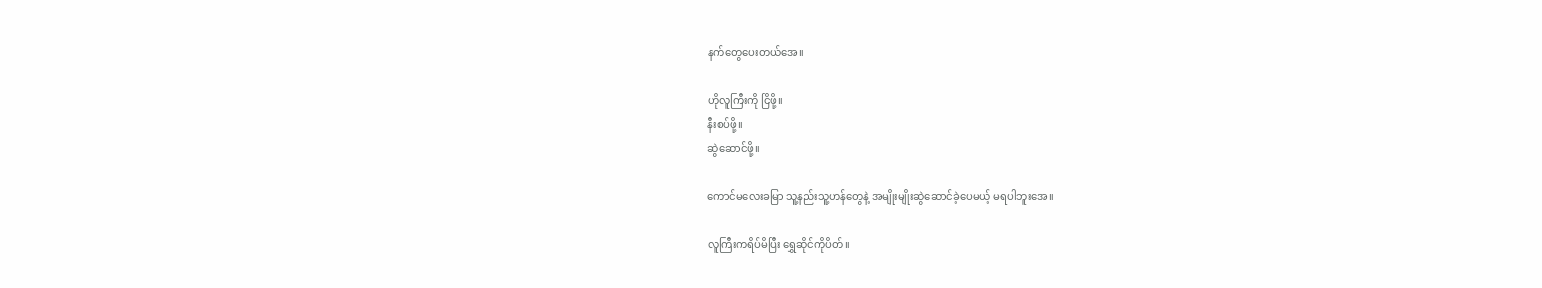နက်တွေပေးတယ်အေ။

ဟိုလူကြီးကို ငြိဖို့။
နီးစပ်ဖို့။
ဆွဲဆောင်ဖို့။

ကောင်မလေးခမြာ သူ့နည်းသူ့ဟန်တွေနဲ့ အမျိုးမျိုးဆွဲဆောင်ခဲ့ပေမယ့် မရပါဘူးအေ။

လူကြီးကရိပ်မိပြီး ရွှေဆိုင်ကိုပိတ်။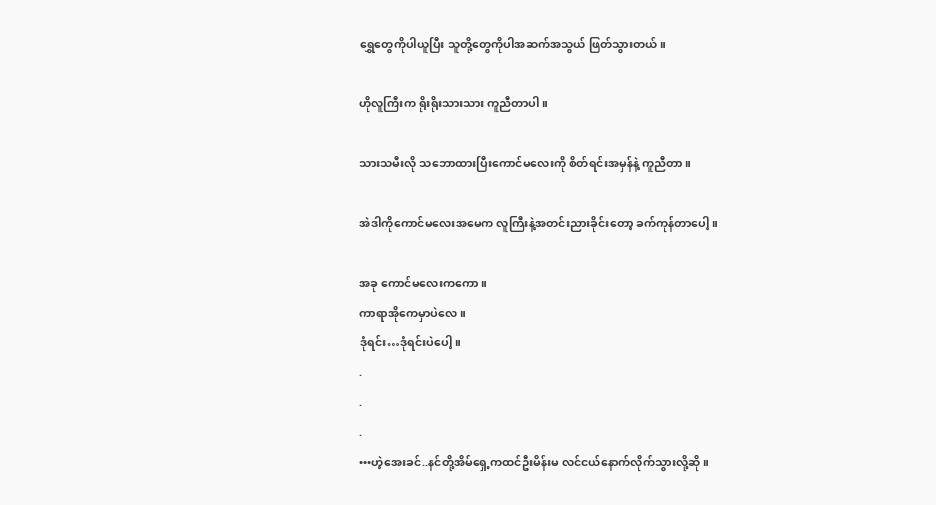ရွှေတွေကိုပါယူပြီး သူတို့တွေကိုပါအဆက်အသွယ် ဖြတ်သွားတယ်။

ဟိုလူကြီးက ရိုးရိုးသားသား ကူညီတာပါ။

သားသမီးလို သဘောထားပြီးကောင်မလေးကို စိတ်ရင်းအမှန်နဲ့ ကူညီတာ။

အဲဒါကိုကောင်မလေးအမေက လူကြီးနဲ့အတင်းညားခိုင်းတော့ ခက်ကုန်တာပေါ့။

အခု ကောင်မလေးကကော။
ကာရာအိုကေမှာပဲလေ။
ဒုံရင်း…ဒုံရင်းပဲပေါ့။
.
.
.
•••ဟဲ့အေးခင်..နင်တို့အိမ်ရှေ့ကထင်ဦးမိန်းမ လင်ငယ်နောက်လိုက်သွားလို့ဆို။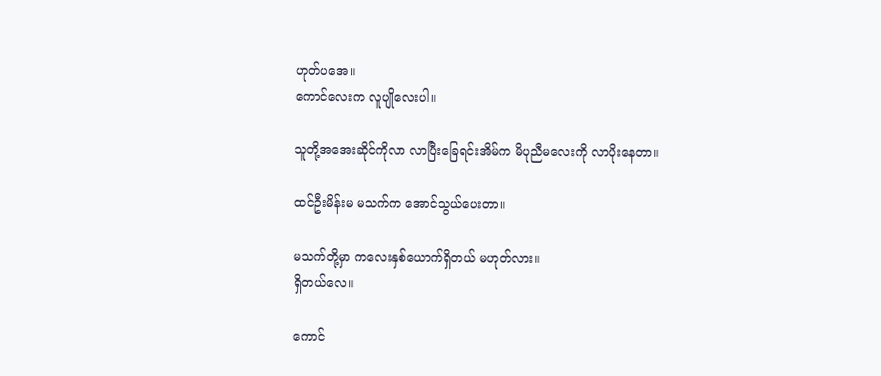ဟုတ်ပအေ။
ကောင်လေးက လူပျိုလေးပါ။

သူတို့အအေးဆိုင်ကိုလာ လာပြီးခြေရင်းအိမ်က မိပုညီမလေးကို လာပိုးနေတာ။

ထင်ဦးမိန်းမ မသက်က အောင်သွယ်ပေးတာ။

မသက်တို့မှာ ကလေးနှစ်ယောက်ရှိတယ် မဟုတ်လား။
ရှိတယ်လေ။

ကောင်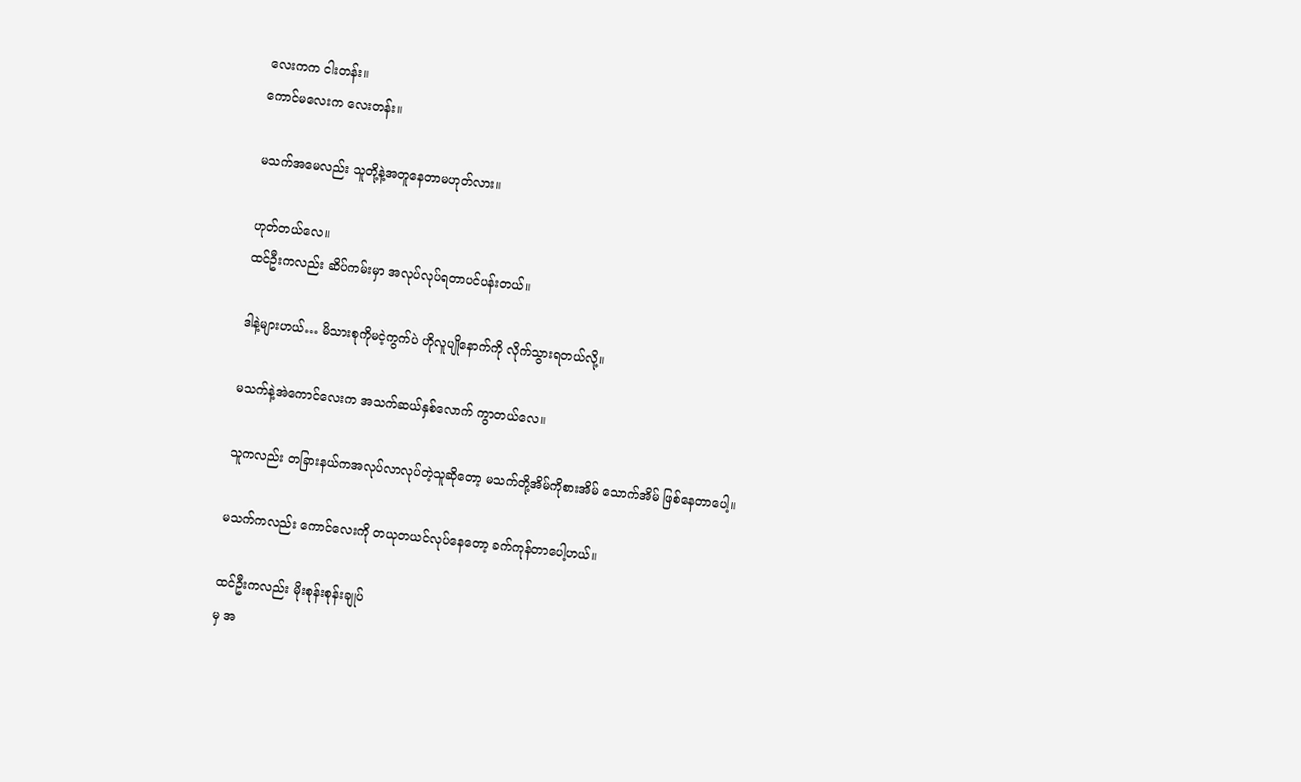လေးကက ငါးတန်း။
ကောင်မလေးက လေးတန်း။

မသက်အမေလည်း သူတို့နဲ့အတူနေတာမဟုတ်လား။

ဟုတ်တယ်လေ။
ထင်ဦးကလည်း ဆိပ်ကမ်းမှာ အလုပ်လုပ်ရတာပင်ပန်းတယ်။

ဒါနဲ့များဟယ်… မိသားစုကိုမငဲ့ကွက်ပဲ ဟိုလူပျိုနောက်ကို လိုက်သွားရတယ်လို့။

မသက်နဲ့အဲကောင်လေးက အသက်ဆယ်နှစ်လောက် ကွာတယ်လေ။

သူကလည်း တခြားနယ်ကအလုပ်လာလုပ်တဲ့သူဆိုတော့ မသက်တို့အိမ်ကိုစားအိမ် သောက်အိမ် ဖြစ်နေတာပေါ့။

မသက်ကလည်း ကောင်လေးကို တယုတယင်လုပ်နေတော့ ခက်ကုန်တာပေါ့ဟယ်။

ထင်ဦးကလည်း မိုးစုန်းစုန်းချုပ်
မှ အ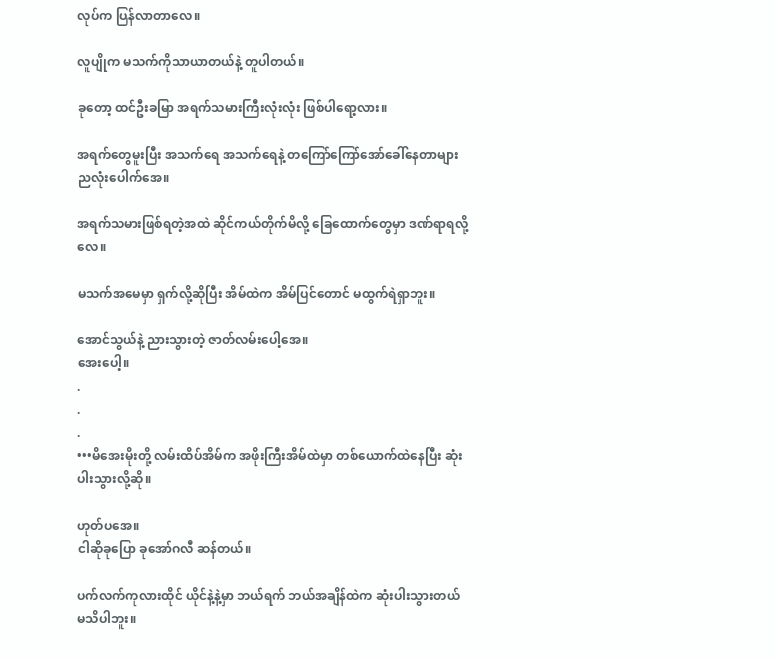လုပ်က ပြန်လာတာလေ။

လူပျိုက မသက်ကိုသာယာတယ်နဲ့ တူပါတယ်။

ခုတော့ ထင်ဦးခမြာ အရက်သမားကြီးလုံးလုံး ဖြစ်ပါရော့လား။

အရက်တွေမူးပြီး အသက်ရေ အသက်ရေနဲ့ တကြော်ကြော်အော်ခေါ်နေတာများ ညလုံးပေါက်အေ။

အရက်သမားဖြစ်ရတဲ့အထဲ ဆိုင်ကယ်တိုက်မိလို့ ခြေထောက်တွေမှာ ဒဏ်ရာရလို့လေ။

မသက်အမေမှာ ရှက်လို့ဆိုပြီး အိမ်ထဲက အိမ်ပြင်တောင် မထွက်ရဲရှာဘူး။

အောင်သွယ်နဲ့ ညားသွားတဲ့ ဇာတ်လမ်းပေါ့အေ။
အေးပေါ့။
.
.
.
•••မိအေးမိုးတို့ လမ်းထိပ်အိမ်က အဖိုးကြီးအိမ်ထဲမှာ တစ်ယောက်ထဲနေပြီး ဆုံးပါးသွားလို့ဆို။

ဟုတ်ပအေ။
ငါဆိုခုပြော ခုအော်ဂလီ ဆန်တယ်။

ပက်လက်ကုလားထိုင် ယိုင်နဲ့နဲ့မှာ ဘယ်ရက် ဘယ်အချိန်ထဲက ဆုံးပါးသွားတယ် မသိပါဘူး။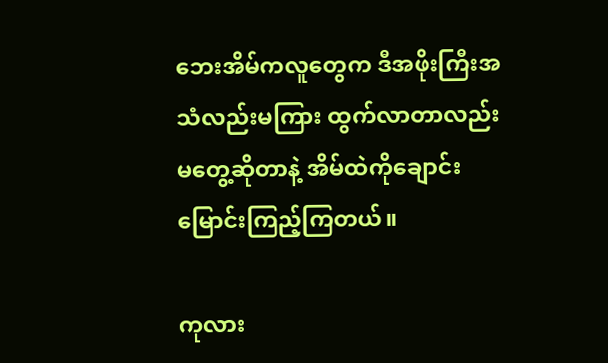ဘေးအိမ်ကလူတွေက ဒီအဖိုးကြီးအသံလည်းမကြား ထွက်လာတာလည်းမတွေ့ဆိုတာနဲ့ အိမ်ထဲကိုချောင်းမြောင်းကြည့်ကြတယ်။

ကုလား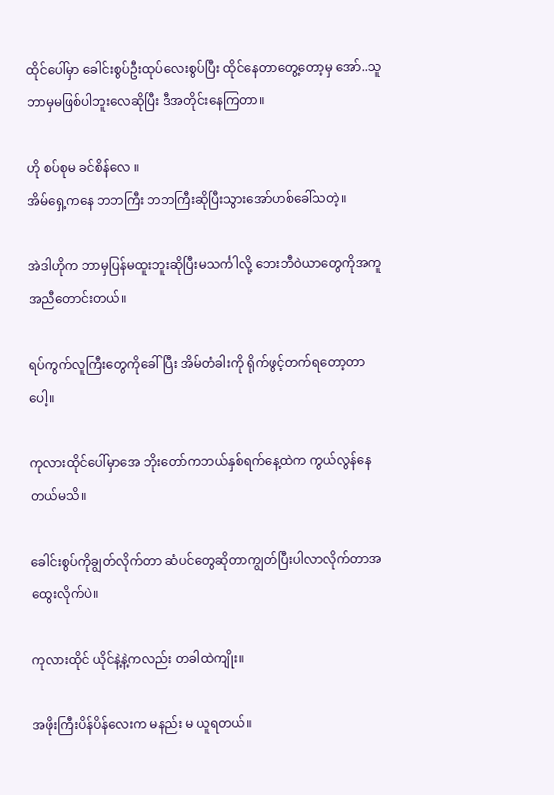ထိုင်ပေါ်မှာ ခေါင်းစွပ်ဦးထုပ်လေးစွပ်ပြီး ထိုင်နေတာတွေ့တော့မှ အော်..သူဘာမှမဖြစ်ပါဘူးလေဆိုပြီး ဒီအတိုင်းနေကြတာ။

ဟို စပ်စုမ ခင်စိန်လေ ။
အိမ်ရှေ့ကနေ ဘဘကြီး ဘဘကြီးဆိုပြီးသွားအော်ဟစ်ခေါ်သတဲ့။

အဲဒါဟိုက ဘာမှပြန်မထူးဘူးဆိုပြီးမသင်္ကါလို့ ဘေးဘီဝဲယာတွေကိုအကူအညီတောင်းတယ်။

ရပ်ကွက်လူကြီးတွေကိုခေါ်ပြီး အိမ်တံခါးကို ရိုက်ဖွင့်တက်ရတော့တာပေါ့။

ကုလားထိုင်ပေါ်မှာအေ ဘိုးတော်ကဘယ်နှစ်ရက်နေ့ထဲက ကွယ်လွန်နေတယ်မသိ။

ခေါင်းစွပ်ကိုချွတ်လိုက်တာ ဆံပင်တွေဆိုတာကျွတ်ပြီးပါလာလိုက်တာအထွေးလိုက်ပဲ။

ကုလားထိုင် ယိုင်နဲ့နဲ့ကလည်း တခါထဲကျိုး။

အဖိုးကြီးပိန်ပိန်လေးက မနည်း မ ယူရတယ်။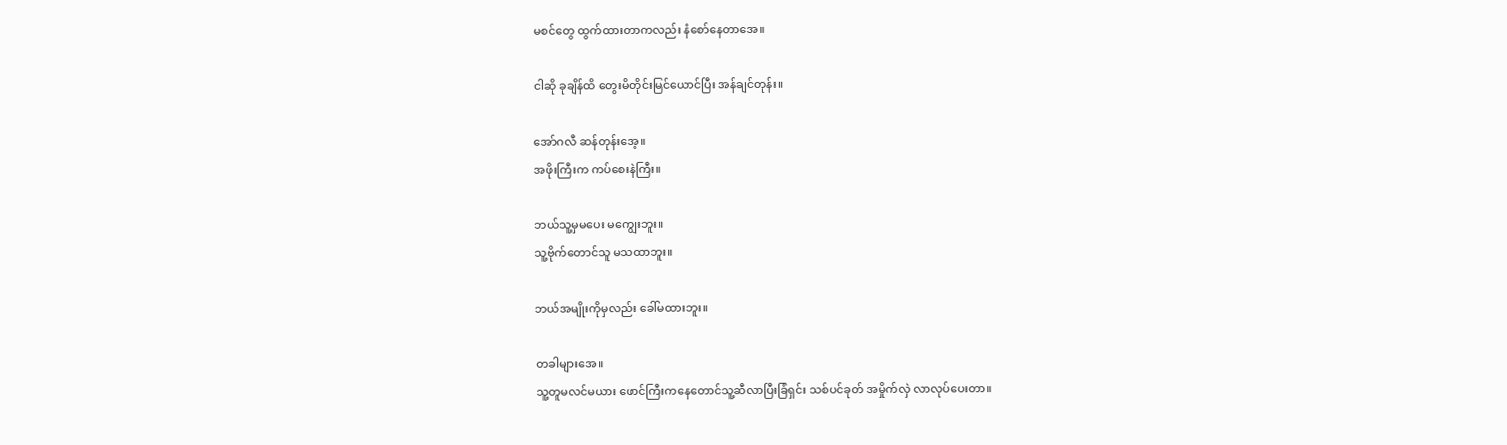မစင်တွေ ထွက်ထားတာကလည်း နံစော်နေတာအေ။

ငါဆို ခုချိန်ထိ တွေးမိတိုင်းမြင်ယောင်ပြီး အန်ချင်တုန်း။

အော်ဂလီ ဆန်တုန်းအေ့။
အဖိုးကြီးက ကပ်စေးနဲကြီး။

ဘယ်သူ့မှမပေး မကျွေးဘူး။
သူ့ဗိုက်တောင်သူ မသထာဘူး။

ဘယ်အမျိုးကိုမှလည်း ခေါ်မထားဘူး။

တခါများအေ။
သူ့တူမလင်မယား ဖောင်ကြီးကနေတောင်သူ့ဆီလာပြီးခြံရှင်း သစ်ပင်ခုတ် အမှိုက်လှဲ လာလုပ်ပေးတာ။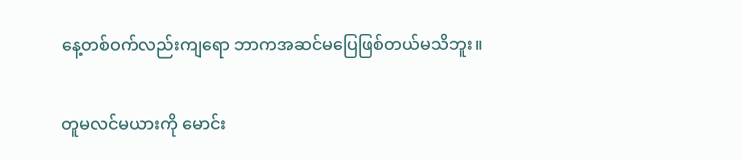နေ့တစ်ဝက်လည်းကျရော ဘာကအဆင်မပြေဖြစ်တယ်မသိဘူး။

တူမလင်မယားကို မောင်း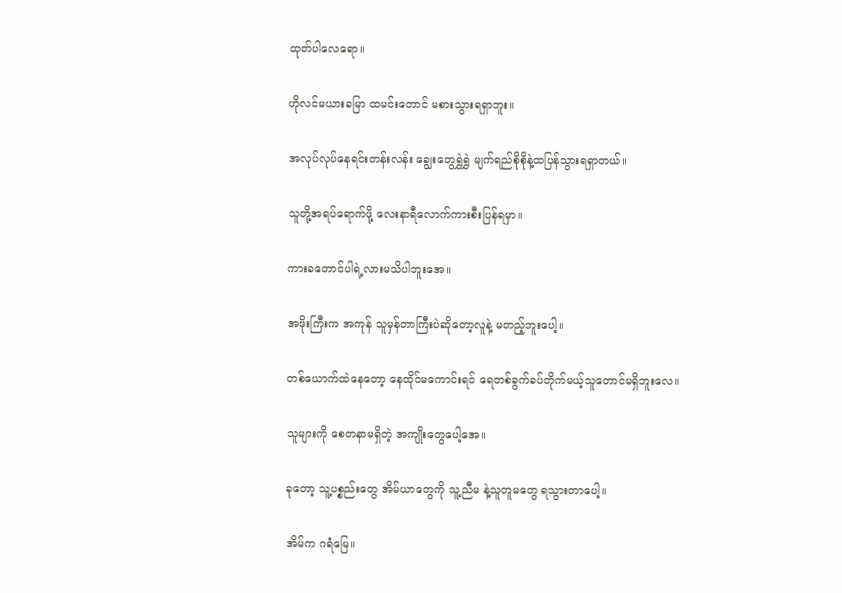ထုတ်ပါလေရော။

ဟိုလင်မယားခမြာ ထမင်းတောင် မစားသွားရရှာဘူး။

အလုပ်လုပ်နေရင်းတန်းလန်း ချွေးတွေရွှဲရွှဲ မျက်ရည်စိုစိုနဲ့ထပြန်သွားရရှာတယ်။

သူတို့အရပ်ရောက်ဖို့ လေးနာရီလောက်ကားစီးပြန်ရမှာ။

ကားခတောင်ပါရဲ့လားမသိပါဘူးအေ။

အဖိုးကြီးက အကုန် သူမှန်တာကြီးပဲဆိုတော့လူနဲ့ မတည့်ဘူးပေါ့။

တစ်ယောက်ထဲနေတော့ နေထိုင်မကောင်းရင် ရေတစ်ခွက်ခပ်တိုက်မယ့်သူတောင်မရှိဘူးလေ။

သူများကို စေတနာမရှိတဲ့ အကျိုးတွေပေါ့အေ။

ခုတော့ သူ့ပစ္စည်းတွေ အိမ်ယာတွေကို သူ့ညီမ နဲ့သူတူမတွေ ရသွားတာပေါ့။

အိမ်က ဂရံမြေ။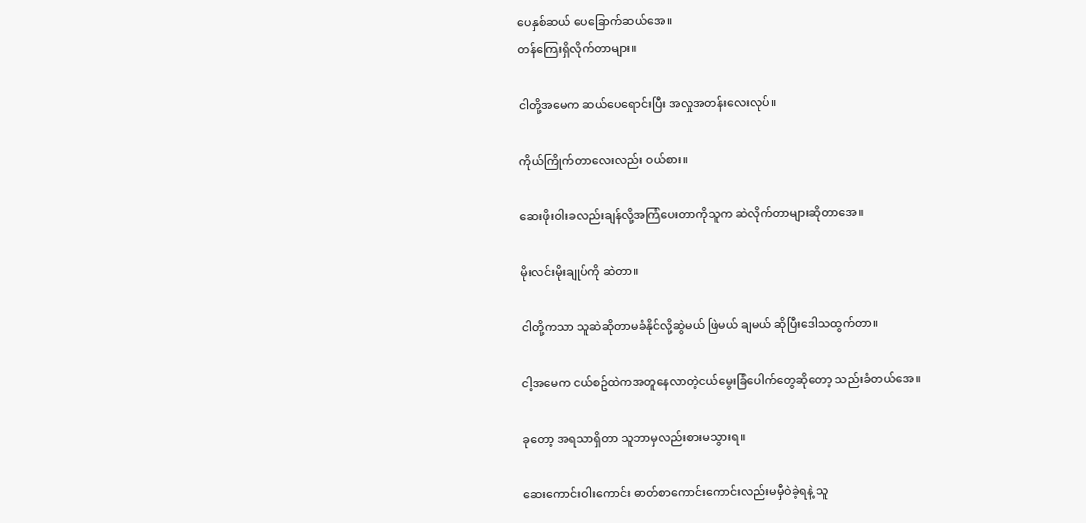ပေနှစ်ဆယ် ပေခြောက်ဆယ်အေ။
တန်ကြေးရှိလိုက်တာများ။

ငါတို့အမေက ဆယ်ပေရောင်းပြီး အလှုအတန်းလေးလုပ်။

ကိုယ်ကြိုက်တာလေးလည်း ဝယ်စား။

ဆေးဖိုးဝါးခလည်းချန်လို့အကြံပေးတာကိုသူက ဆဲလိုက်တာများဆိုတာအေ။

မိုးလင်းမိုးချုပ်ကို ဆဲတာ။

ငါတို့ကသာ သူဆဲဆိုတာမခံနိုင်လို့ဆွဲမယ် ဖြဲမယ် ချမယ် ဆိုပြီးဒေါသထွက်တာ။

ငါ့အမေက ငယ်စဥ်ထဲကအတူနေလာတဲ့ငယ်မွေးခြံပေါက်တွေဆိုတော့ သည်းခံတယ်အေ။

ခုတော့ အရသာရှိတာ သူဘာမှလည်းစားမသွားရ။

ဆေးကောင်းဝါးကောင်း ဓာတ်စာကောင်းကောင်းလည်းမမှီဝဲခဲ့ရနဲ့ သူ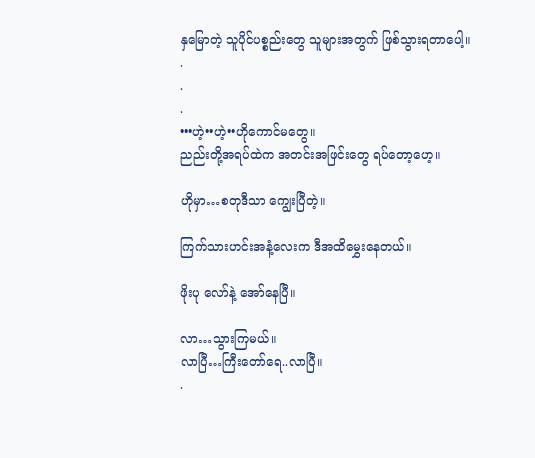နှမြောတဲ့ သူပိုင်ပစ္စည်းတွေ သူများအတွက် ဖြစ်သွားရတာပေါ့။
.
.
.
•••ဟဲ့••ဟဲ့••ဟိုကောင်မတွေ။
ညည်းတို့အရပ်ထဲက အတင်းအဖြင်းတွေ ရပ်တော့ဟေ့။

ဟိုမှာ…စတုဒီသာ ကျွေးပြီတဲ့။

ကြက်သားဟင်းအနံ့လေးက ဒီအထိမွှေးနေတယ်။

ဖိုးပု လော်နဲ့ အော်နေပြီ။

လာ…သွားကြမယ်။
လာပြီ…ကြီးတော်ရေ..လာပြီ။
.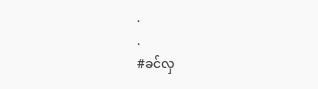.
.
#ခင်လှ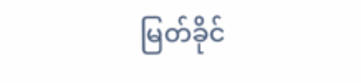မြတ်ခိုင်